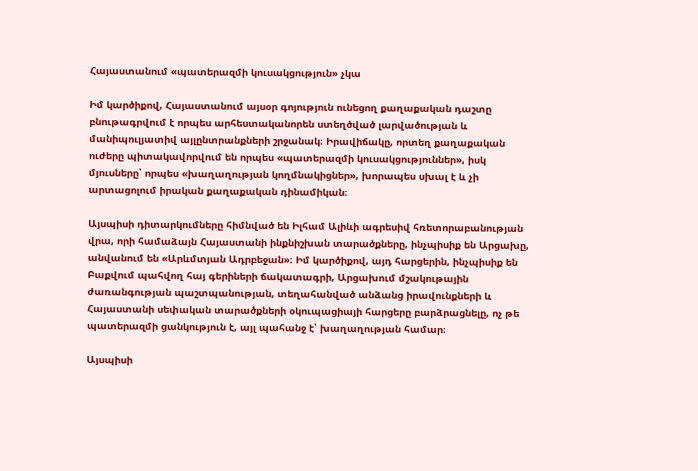Հայաստանում «պատերազմի կուսակցություն» չկա

Իմ կարծիքով, Հայաստանում այսօր գոյություն ունեցող քաղաքական դաշտը բնութագրվում է որպես արհեստականորեն ստեղծված լարվածության և մանիպուլյատիվ այլընտրանքների շրջանակ։ Իրավիճակը, որտեղ քաղաքական ուժերը պիտակավորվում են որպես «պատերազմի կուսակցություններ», իսկ մյուսները՝ որպես «խաղաղության կողմնակիցներ», խորապես սխալ է և չի արտացոլում իրական քաղաքական դինամիկան։

Այսպիսի դիտարկումները հիմնված են Իլհամ Ալիևի ագրեսիվ հռետորաբանության վրա, որի համաձայն Հայաստանի ինքնիշխան տարածքները, ինչպիսիք են Արցախը, անվանում են «Արևմտյան Ադրբեջան»։ Իմ կարծիքով, այդ հարցերին, ինչպիսիք են Բաքվում պահվող հայ գերիների ճակատագրի, Արցախում մշակութային ժառանգության պաշտպանության, տեղահանված անձանց իրավունքների և Հայաստանի սեփական տարածքների օկուպացիայի հարցերը բարձրացնելը, ոչ թե պատերազմի ցանկություն է, այլ պահանջ է՝ խաղաղության համար։

Այսպիսի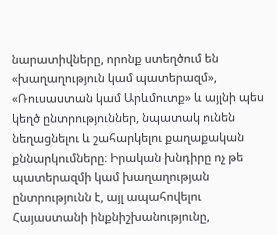նարատիվները, որոնք ստեղծում են «խաղաղություն կամ պատերազմ», «Ռուսաստան կամ Արևմուտք» և այլնի պես կեղծ ընտրություններ, նպատակ ունեն նեղացնելու և շահարկելու քաղաքական քննարկումները։ Իրական խնդիրը ոչ թե պատերազմի կամ խաղաղության ընտրությունն է, այլ ապահովելու Հայաստանի ինքնիշխանությունը,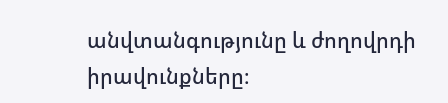անվտանգությունը և ժողովրդի իրավունքները։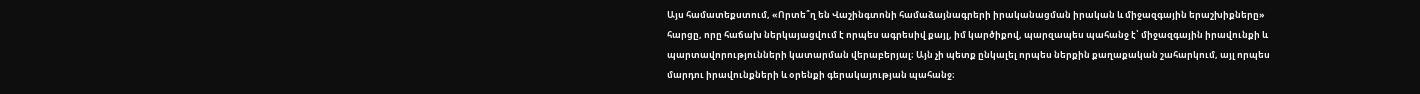Այս համատեքստում, «Որտե՞ղ են Վաշինգտոնի համաձայնագրերի իրականացման իրական և միջազգային երաշխիքները» հարցը, որը հաճախ ներկայացվում է որպես ագրեսիվ քայլ, իմ կարծիքով, պարզապես պահանջ է՝ միջազգային իրավունքի և պարտավորությունների կատարման վերաբերյալ։ Այն չի պետք ընկալել որպես ներքին քաղաքական շահարկում, այլ որպես մարդու իրավունքների և օրենքի գերակայության պահանջ։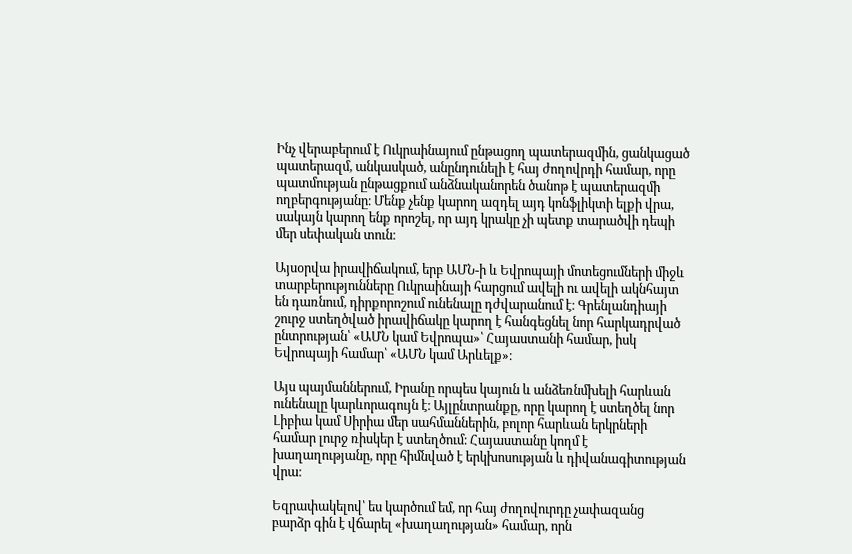Ինչ վերաբերում է Ուկրաինայում ընթացող պատերազմին, ցանկացած պատերազմ, անկասկած, անընդունելի է հայ ժողովրդի համար, որը պատմության ընթացքում անձնականորեն ծանոթ է պատերազմի ողբերգությանը։ Մենք չենք կարող ազդել այդ կոնֆլիկտի ելքի վրա, սակայն կարող ենք որոշել, որ այդ կրակը չի պետք տարածվի դեպի մեր սեփական տուն։

Այսօրվա իրավիճակում, երբ ԱՄՆ-ի և Եվրոպայի մոտեցումների միջև տարբերությունները Ուկրաինայի հարցում ավելի ու ավելի ակնհայտ են դառնում, դիրքորոշում ունենալը դժվարանում է։ Գրենլանդիայի շուրջ ստեղծված իրավիճակը կարող է հանգեցնել նոր հարկադրված ընտրության՝ «ԱՄՆ կամ Եվրոպա»՝ Հայաստանի համար, իսկ Եվրոպայի համար՝ «ԱՄՆ կամ Արևելք»։

Այս պայմաններում, Իրանը որպես կայուն և անձեռնմխելի հարևան ունենալը կարևորագույն է։ Այլընտրանքը, որը կարող է ստեղծել նոր Լիբիա կամ Սիրիա մեր սահմաններին, բոլոր հարևան երկրների համար լուրջ ռիսկեր է ստեղծում։ Հայաստանը կողմ է խաղաղությանը, որը հիմնված է երկխոսության և դիվանագիտության վրա։

Եզրափակելով՝ ես կարծում եմ, որ հայ ժողովուրդը չափազանց բարձր գին է վճարել «խաղաղության» համար, որն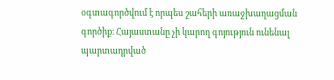օգտագործվում է որպես շահերի առաջխաղացման գործիք։ Հայաստանը չի կարող գոյություն ունենալ պարտադրված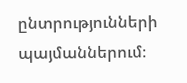ընտրությունների պայմաններում։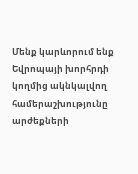Մենք կարևորում ենք Եվրոպայի խորհրդի կողմից ակնկալվող համերաշխությունը արժեքների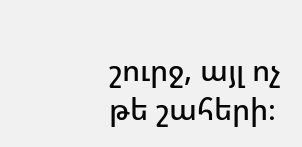շուրջ, այլ ոչ թե շահերի։